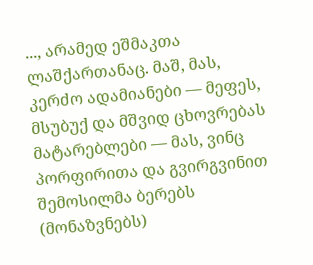..., არამედ ეშმაკთა ლაშქართანაც. მაშ, მას, კერძო ადამიანები — მეფეს, მსუბუქ და მშვიდ ცხოვრებას მატარებლები — მას, ვინც პორფირითა და გვირგვინით შემოსილმა ბერებს (მონაზვნებს)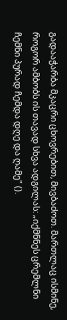გადააჭარბა მკაცრი ცხოვრებით, მივბაძოთ. მართლაც ისმინე, როგორ ამბობს ის თავად სხვა ადგილას: „იქმნნეს ცრემლნი ჩემნი პურად ჩემდა დღე და ღამე" ().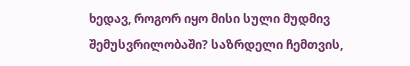ხედავ, როგორ იყო მისი სული მუდმივ შემუსვრილობაში? საზრდელი ჩემთვის,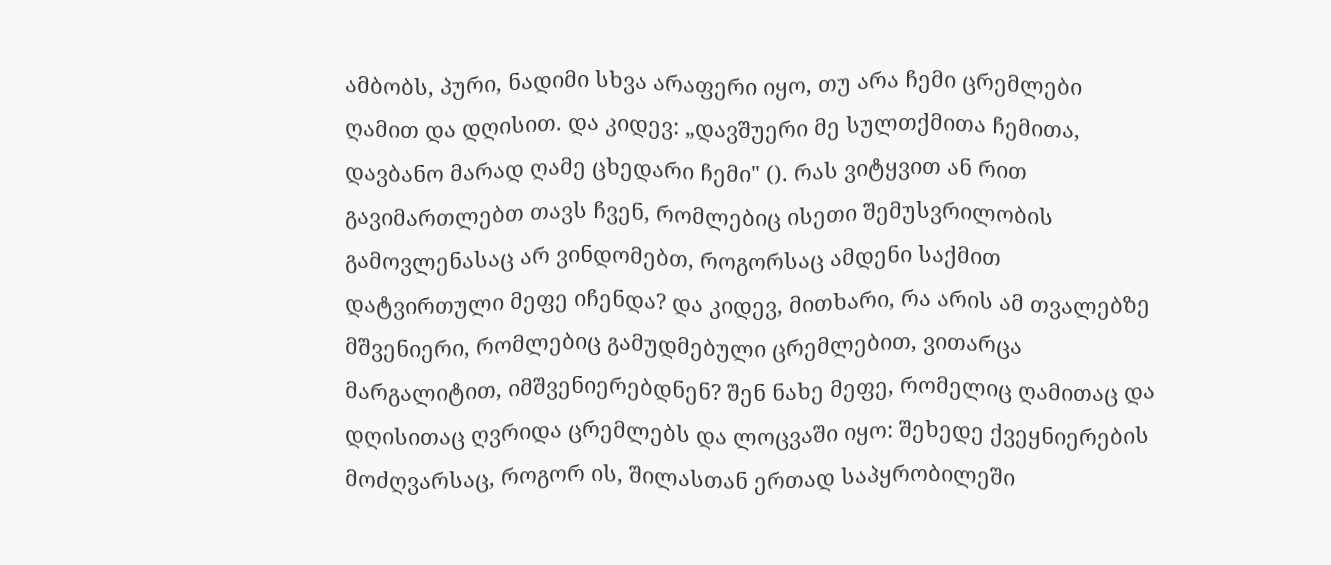ამბობს, პური, ნადიმი სხვა არაფერი იყო, თუ არა ჩემი ცრემლები ღამით და დღისით. და კიდევ: „დავშუერი მე სულთქმითა ჩემითა, დავბანო მარად ღამე ცხედარი ჩემი" (). რას ვიტყვით ან რით გავიმართლებთ თავს ჩვენ, რომლებიც ისეთი შემუსვრილობის გამოვლენასაც არ ვინდომებთ, როგორსაც ამდენი საქმით დატვირთული მეფე იჩენდა? და კიდევ, მითხარი, რა არის ამ თვალებზე მშვენიერი, რომლებიც გამუდმებული ცრემლებით, ვითარცა მარგალიტით, იმშვენიერებდნენ? შენ ნახე მეფე, რომელიც ღამითაც და დღისითაც ღვრიდა ცრემლებს და ლოცვაში იყო: შეხედე ქვეყნიერების მოძღვარსაც, როგორ ის, შილასთან ერთად საპყრობილეში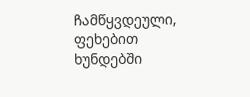ჩამწყვდეული, ფეხებით ხუნდებში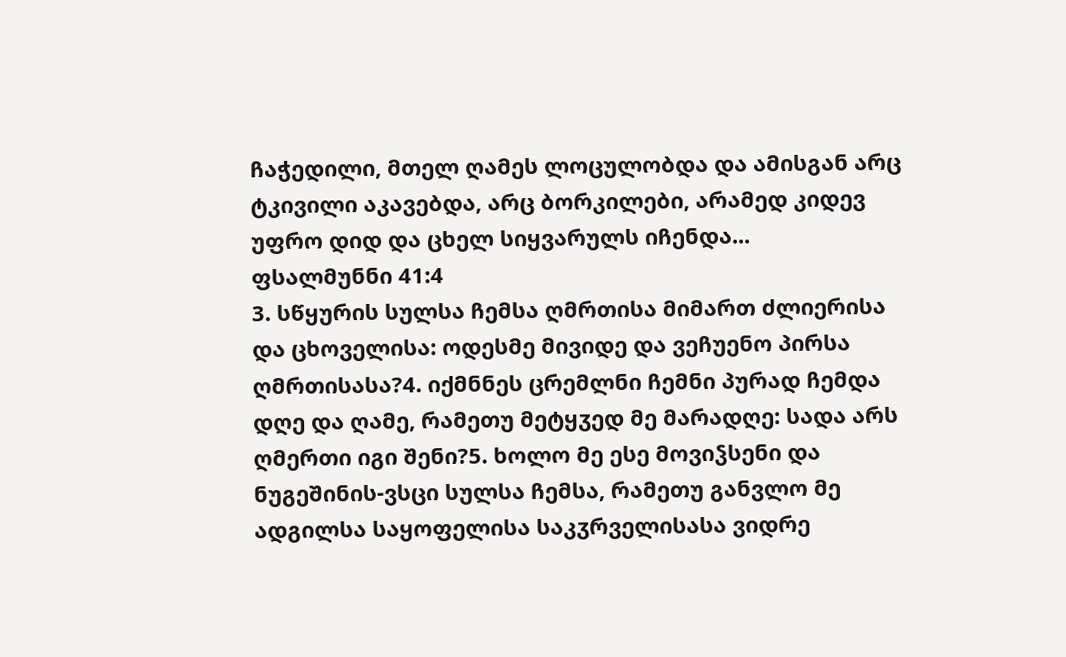ჩაჭედილი, მთელ ღამეს ლოცულობდა და ამისგან არც ტკივილი აკავებდა, არც ბორკილები, არამედ კიდევ უფრო დიდ და ცხელ სიყვარულს იჩენდა...
ფსალმუნნი 41:4
3. სწყურის სულსა ჩემსა ღმრთისა მიმართ ძლიერისა და ცხოველისა: ოდესმე მივიდე და ვეჩუენო პირსა ღმრთისასა?4. იქმნნეს ცრემლნი ჩემნი პურად ჩემდა დღე და ღამე, რამეთუ მეტყჳედ მე მარადღე: სადა არს ღმერთი იგი შენი?5. ხოლო მე ესე მოვიჴსენი და ნუგეშინის-ვსცი სულსა ჩემსა, რამეთუ განვლო მე ადგილსა საყოფელისა საკჳრველისასა ვიდრე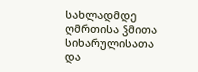სახლადმდე ღმრთისა ჴმითა სიხარულისათა და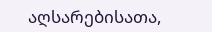აღსარებისათა,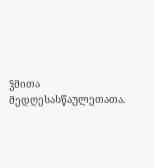ჴმითა მედღესასწაულეთათა.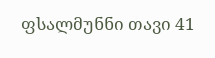ფსალმუნნი თავი 41